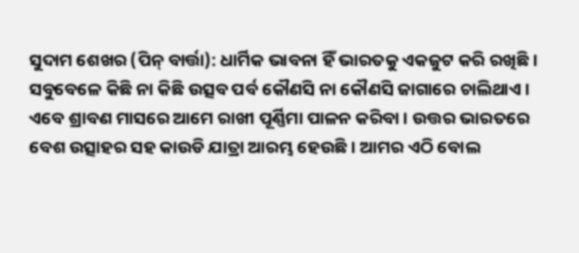ସୁଦାମ ଶେଖର (ପିନ୍ ବାର୍ତ୍ତା): ଧାର୍ମିକ ଭାବନା ହିଁ ଭାରତକୁ ଏକଜୁଟ କରି ରଖିଛି । ସବୁବେଳେ କିଛି ନା କିଛି ଉତ୍ସବ ପର୍ବ କୌଣସି ନା କୌଣସି ଜାଗାରେ ଚାଲିଥାଏ । ଏବେ ଶ୍ରାବଣ ମାସରେ ଆମେ ରାଖୀ ପୂର୍ଣ୍ଣିମା ପାଳନ କରିବା । ଉତ୍ତର ଭାରତରେ ବେଶ ଉତ୍ସାହର ସହ କାଉଡି ଯାତ୍ରା ଆରମ୍ଭ ହେଉଛି । ଆମର ଏଠି ବୋଲ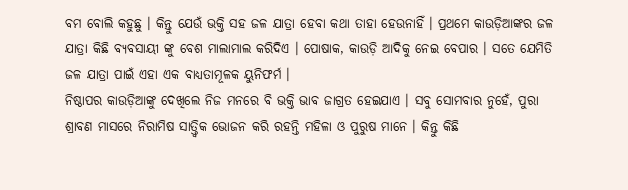ବମ ବୋଲି କହୁଛୁ । କିନ୍ତୁ ଯେଉଁ ଭକ୍ତି ସହ ଜଳ ଯାତ୍ରା ହେବା କଥା ତାହା ହେଉନାହିଁ । ପ୍ରଥମେ କାଉଡ଼ିଆଙ୍କର ଜଳ ଯାତ୍ରା କିଛି ବ୍ୟବସାୟୀ ଙ୍କୁ ବେଶ ମାଲାମାଲ କରିଦିଏ । ପୋଷାକ, କାଉଡ଼ି ଆଦିକୁ ନେଇ ବେପାର । ସତେ ଯେମିତି ଜଳ ଯାତ୍ରା ପାଇଁ ଏହା ଏକ ବାଧ୍ୟତାମୂଳକ ୟୁନିଫର୍ମ ।
ନିଷ୍ଠାପର କାଉଡ଼ିଆଙ୍କୁ ଦେଖିଲେ ନିଜ ମନରେ ବି ଭକ୍ତି ଭାବ ଜାଗ୍ରତ ହେଇଯାଏ । ସବୁ ସୋମବାର ନୁହେଁ, ପୁରା ଶ୍ରାବଣ ମାସରେ ନିରାମିଷ ସାତ୍ତ୍ଵିକ ଭୋଜନ କରି ରହନ୍ତି ମହିଳା ଓ ପୁରୁଷ ମାନେ । କିନ୍ତୁ କିଛି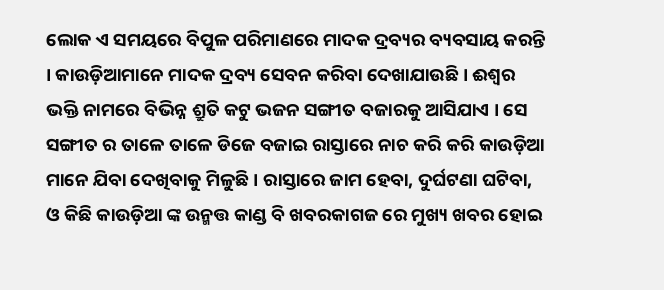ଲୋକ ଏ ସମୟରେ ବିପୁଳ ପରିମାଣରେ ମାଦକ ଦ୍ରବ୍ୟର ବ୍ୟବସାୟ କରନ୍ତି । କାଉଡ଼ିଆମାନେ ମାଦକ ଦ୍ରବ୍ୟ ସେବନ କରିବା ଦେଖାଯାଉଛି । ଈଶ୍ୱର ଭକ୍ତି ନାମରେ ବିଭିନ୍ନ ଶ୍ରୁତି କଟୁ ଭଜନ ସଙ୍ଗୀତ ବଜାରକୁ ଆସିଯାଏ । ସେ ସଙ୍ଗୀତ ର ତାଳେ ତାଳେ ଡିଜେ ବଜାଇ ରାସ୍ତାରେ ନାଚ କରି କରି କାଉଡ଼ିଆ ମାନେ ଯିବା ଦେଖିବାକୁ ମିଳୁଛି । ରାସ୍ତାରେ ଜାମ ହେବା, ଦୁର୍ଘଟଣା ଘଟିବା, ଓ କିଛି କାଉଡ଼ିଆ ଙ୍କ ଉନ୍ମତ୍ତ କାଣ୍ଡ ବି ଖବରକାଗଜ ରେ ମୁଖ୍ୟ ଖବର ହୋଇ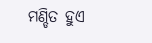ମଣ୍ଡିତ ହୁଏ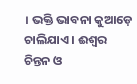। ଭକ୍ତି ଭାବନା କୁଆଡ଼େ ଚାଲିଯାଏ । ଈଶ୍ୱର ଚିନ୍ତନ ଓ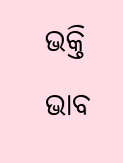ଭକ୍ତି ଭାବ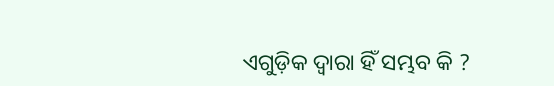ଏଗୁଡ଼ିକ ଦ୍ୱାରା ହିଁ ସମ୍ଭବ କି ?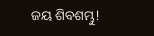ଜୟ ଶିବଶମ୍ଭୁ!